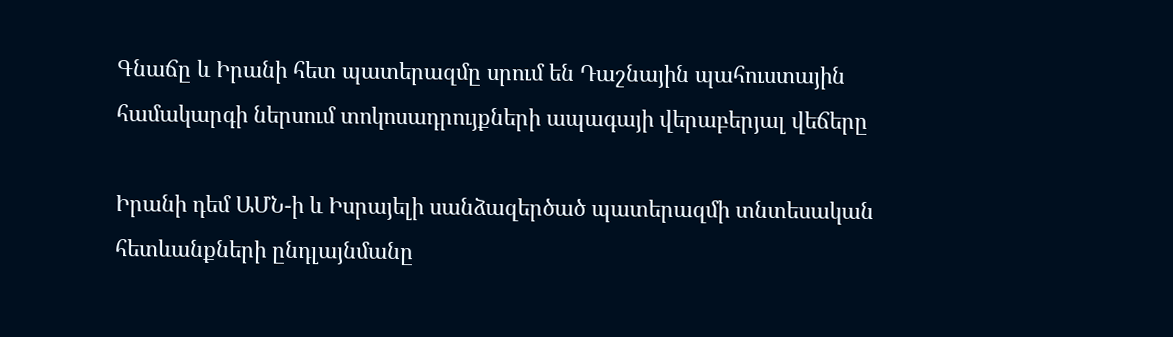Գնաճը և Իրանի հետ պատերազմը սրում են Դաշնային պահուստային համակարգի ներսում տոկոսադրույքների ապագայի վերաբերյալ վեճերը

Իրանի դեմ ԱՄՆ-ի և Իսրայելի սանձազերծած պատերազմի տնտեսական հետևանքների ընդլայնմանը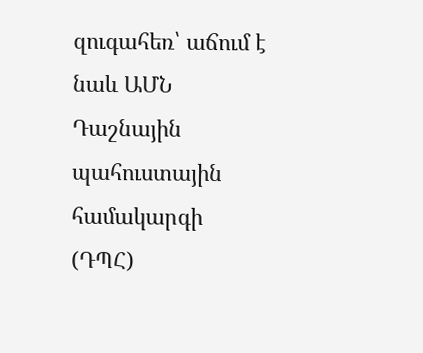զուգահեռ՝ աճում է նաև ԱՄՆ Դաշնային պահուստային համակարգի (ԴՊՀ)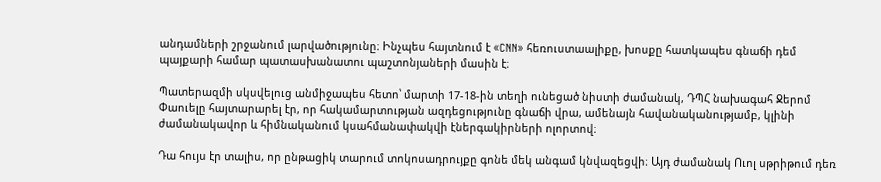անդամների շրջանում լարվածությունը։ Ինչպես հայտնում է «CNN» հեռուստաալիքը, խոսքը հատկապես գնաճի դեմ պայքարի համար պատասխանատու պաշտոնյաների մասին է։

Պատերազմի սկսվելուց անմիջապես հետո՝ մարտի 17-18-ին տեղի ունեցած նիստի ժամանակ, ԴՊՀ նախագահ Ջերոմ Փաուելը հայտարարել էր, որ հակամարտության ազդեցությունը գնաճի վրա, ամենայն հավանականությամբ, կլինի ժամանակավոր և հիմնականում կսահմանափակվի էներգակիրների ոլորտով։

Դա հույս էր տալիս, որ ընթացիկ տարում տոկոսադրույքը գոնե մեկ անգամ կնվազեցվի։ Այդ ժամանակ Ուոլ սթրիթում դեռ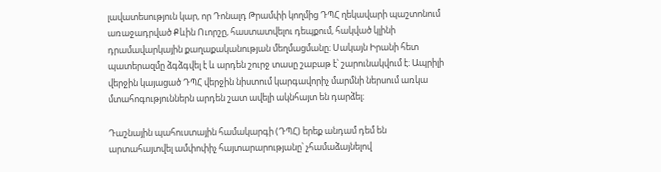լավատեսություն կար, որ Դոնալդ Թրամփի կողմից ԴՊՀ ղեկավարի պաշտոնում առաջադրված Քևին Ուորշը, հաստատվելու դեպքում, հակված կլինի դրամավարկային քաղաքականության մեղմացմանը։ Սակայն Իրանի հետ պատերազմը ձգձգվել է և արդեն շուրջ տասը շաբաթ է՝ շարունակվում է։ Ապրիլի վերջին կայացած ԴՊՀ վերջին նիստում կարգավորիչ մարմնի ներսում առկա մտահոգություններն արդեն շատ ավելի ակնհայտ են դարձել։

Դաշնային պահուստային համակարգի (ԴՊՀ) երեք անդամ դեմ են արտահայտվել ամփոփիչ հայտարարությանը՝ չհամաձայնելով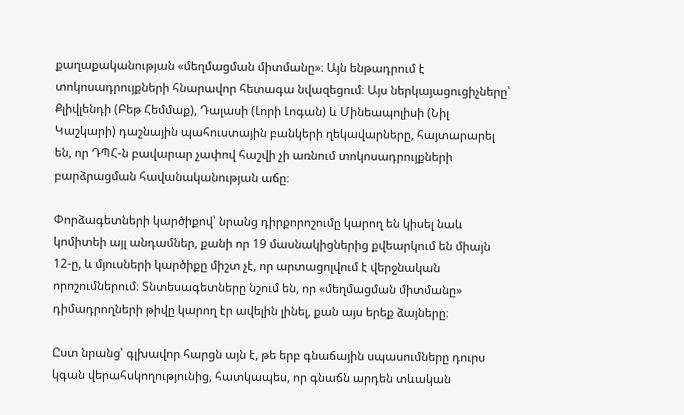քաղաքականության «մեղմացման միտմանը»։ Այն ենթադրում է տոկոսադրույքների հնարավոր հետագա նվազեցում։ Այս ներկայացուցիչները՝ Քլիվլենդի (Բեթ Հեմմաք), Դալասի (Լորի Լոգան) և Մինեապոլիսի (Նիլ Կաշկարի) դաշնային պահուստային բանկերի ղեկավարները, հայտարարել են, որ ԴՊՀ-ն բավարար չափով հաշվի չի առնում տոկոսադրույքների բարձրացման հավանականության աճը։

Փորձագետների կարծիքով՝ նրանց դիրքորոշումը կարող են կիսել նաև կոմիտեի այլ անդամներ, քանի որ 19 մասնակիցներից քվեարկում են միայն 12-ը, և մյուսների կարծիքը միշտ չէ, որ արտացոլվում է վերջնական որոշումներում։ Տնտեսագետները նշում են, որ «մեղմացման միտմանը» դիմադրողների թիվը կարող էր ավելին լինել, քան այս երեք ձայները։

Ըստ նրանց՝ գլխավոր հարցն այն է, թե երբ գնաճային սպասումները դուրս կգան վերահսկողությունից, հատկապես, որ գնաճն արդեն տևական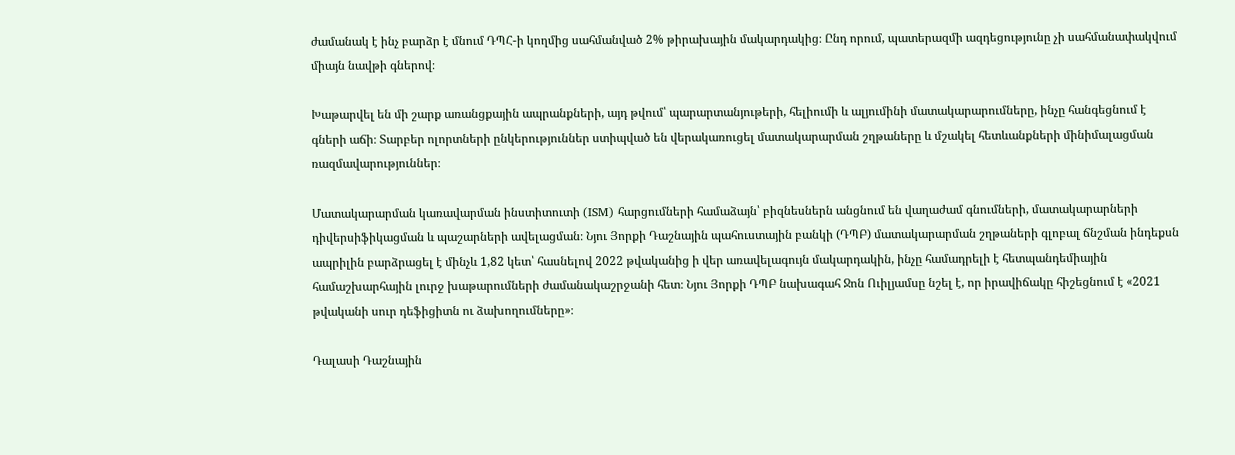ժամանակ է ինչ բարձր է մնում ԴՊՀ-ի կողմից սահմանված 2% թիրախային մակարդակից։ Ընդ որում, պատերազմի ազդեցությունը չի սահմանափակվում միայն նավթի գներով։

Խաթարվել են մի շարք առանցքային ապրանքների, այդ թվում՝ պարարտանյութերի, հելիումի և ալյումինի մատակարարումները, ինչը հանգեցնում է գների աճի։ Տարբեր ոլորտների ընկերություններ ստիպված են վերակառուցել մատակարարման շղթաները և մշակել հետևանքների մինիմալացման ռազմավարություններ։

Մատակարարման կառավարման ինստիտուտի (ISM) հարցումների համաձայն՝ բիզնեսներն անցնում են վաղաժամ գնումների, մատակարարների դիվերսիֆիկացման և պաշարների ավելացման։ Նյու Յորքի Դաշնային պահուստային բանկի (ԴՊԲ) մատակարարման շղթաների գլոբալ ճնշման ինդեքսն ապրիլին բարձրացել է մինչև 1,82 կետ՝ հասնելով 2022 թվականից ի վեր առավելագույն մակարդակին, ինչը համադրելի է հետպանդեմիային համաշխարհային լուրջ խաթարումների ժամանակաշրջանի հետ։ Նյու Յորքի ԴՊԲ նախագահ Ջոն Ուիլյամսը նշել է, որ իրավիճակը հիշեցնում է «2021 թվականի սուր դեֆիցիտն ու ձախողումները»։

Դալասի Դաշնային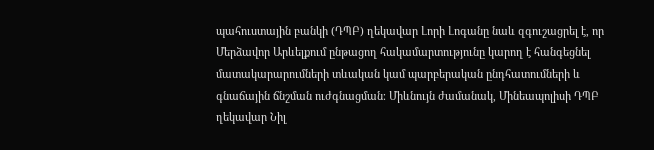պահուստային բանկի (ԴՊԲ) ղեկավար Լորի Լոգանը նաև զգուշացրել է, որ Մերձավոր Արևելքում ընթացող հակամարտությունը կարող է հանգեցնել մատակարարումների տևական կամ պարբերական ընդհատումների և գնաճային ճնշման ուժգնացման։ Միևնույն ժամանակ, Մինեապոլիսի ԴՊԲ ղեկավար Նիլ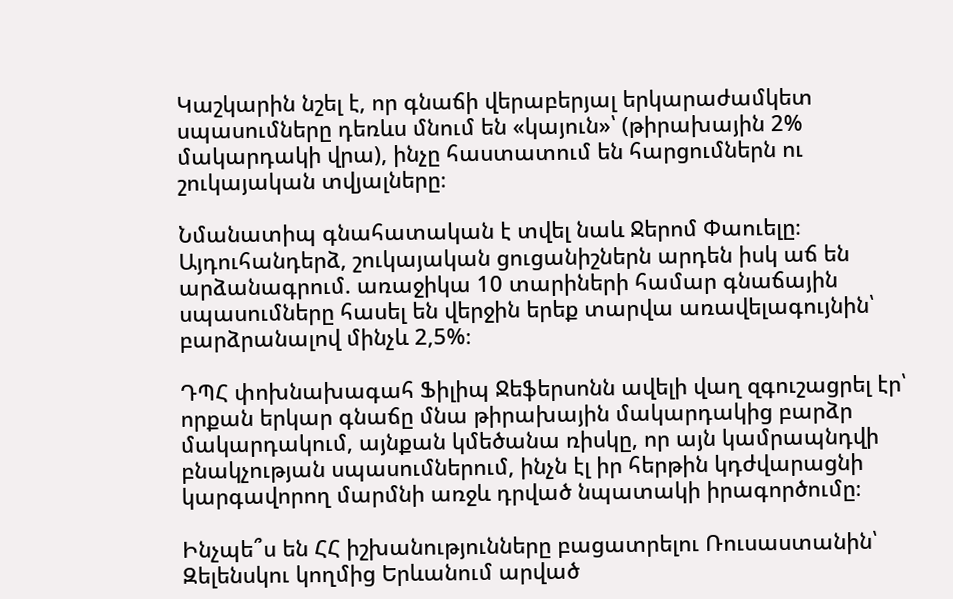Կաշկարին նշել է, որ գնաճի վերաբերյալ երկարաժամկետ սպասումները դեռևս մնում են «կայուն»՝ (թիրախային 2% մակարդակի վրա), ինչը հաստատում են հարցումներն ու շուկայական տվյալները։

Նմանատիպ գնահատական է տվել նաև Ջերոմ Փաուելը։ Այդուհանդերձ, շուկայական ցուցանիշներն արդեն իսկ աճ են արձանագրում. առաջիկա 10 տարիների համար գնաճային սպասումները հասել են վերջին երեք տարվա առավելագույնին՝ բարձրանալով մինչև 2,5%։

ԴՊՀ փոխնախագահ Ֆիլիպ Ջեֆերսոնն ավելի վաղ զգուշացրել էր՝ որքան երկար գնաճը մնա թիրախային մակարդակից բարձր մակարդակում, այնքան կմեծանա ռիսկը, որ այն կամրապնդվի բնակչության սպասումներում, ինչն էլ իր հերթին կդժվարացնի կարգավորող մարմնի առջև դրված նպատակի իրագործումը։

Ինչպե՞ս են ՀՀ իշխանությունները բացատրելու Ռուսաստանին՝ Զելենսկու կողմից Երևանում արված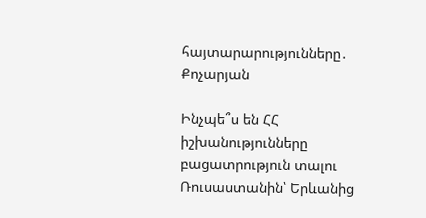հայտարարությունները․ Քոչարյան

Ինչպե՞ս են ՀՀ իշխանությունները բացատրություն տալու Ռուսաստանին՝ Երևանից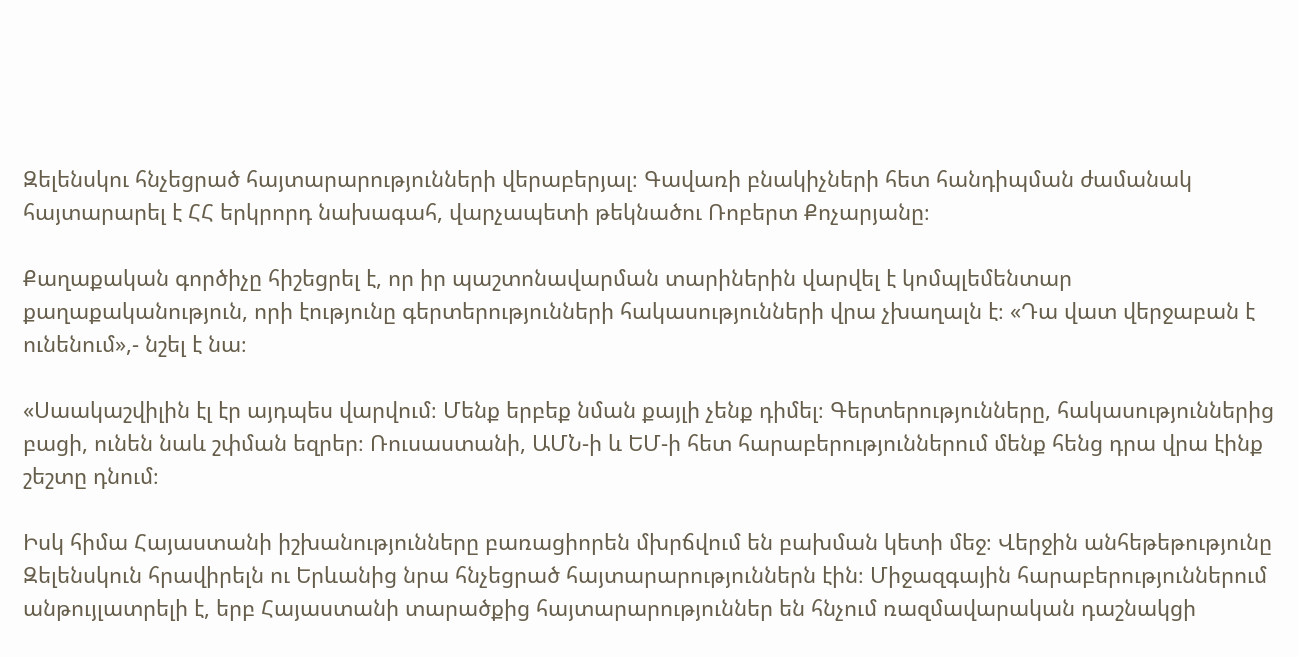Զելենսկու հնչեցրած հայտարարությունների վերաբերյալ։ Գավառի բնակիչների հետ հանդիպման ժամանակ հայտարարել է ՀՀ երկրորդ նախագահ, վարչապետի թեկնածու Ռոբերտ Քոչարյանը։

Քաղաքական գործիչը հիշեցրել է, որ իր պաշտոնավարման տարիներին վարվել է կոմպլեմենտար քաղաքականություն, որի էությունը գերտերությունների հակասությունների վրա չխաղալն է։ «Դա վատ վերջաբան է ունենում»,- նշել է նա։

«Սաակաշվիլին էլ էր այդպես վարվում։ Մենք երբեք նման քայլի չենք դիմել։ Գերտերությունները, հակասություններից բացի, ունեն նաև շփման եզրեր։ Ռուսաստանի, ԱՄՆ-ի և ԵՄ-ի հետ հարաբերություններում մենք հենց դրա վրա էինք շեշտը դնում։

Իսկ հիմա Հայաստանի իշխանությունները բառացիորեն մխրճվում են բախման կետի մեջ։ Վերջին անհեթեթությունը Զելենսկուն հրավիրելն ու Երևանից նրա հնչեցրած հայտարարություններն էին։ Միջազգային հարաբերություններում անթույլատրելի է, երբ Հայաստանի տարածքից հայտարարություններ են հնչում ռազմավարական դաշնակցի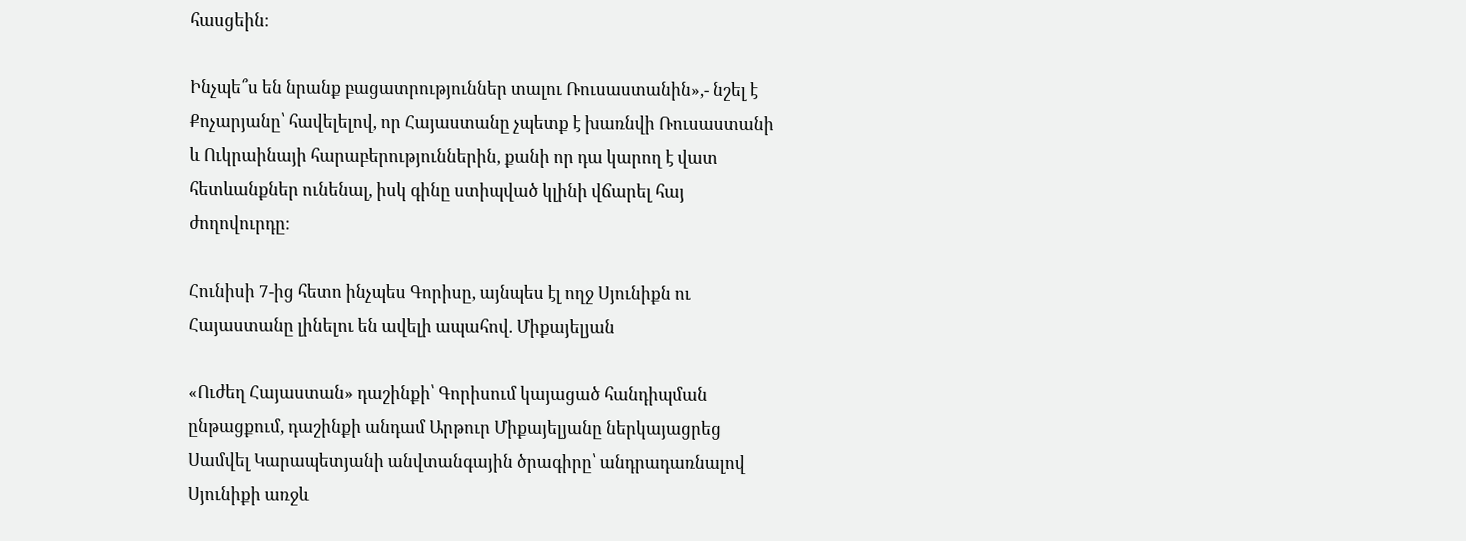հասցեին։

Ինչպե՞ս են նրանք բացատրություններ տալու Ռուսաստանին»,- նշել է Քոչարյանը՝ հավելելով, որ Հայաստանը չպետք է խառնվի Ռուսաստանի և Ուկրաինայի հարաբերություններին, քանի որ դա կարող է վատ հետևանքներ ունենալ, իսկ գինը ստիպված կլինի վճարել հայ ժողովուրդը։

Հունիսի 7-ից հետո ինչպես Գորիսը, այնպես էլ ողջ Սյունիքն ու Հայաստանը լինելու են ավելի ապահով. Միքայելյան

«Ուժեղ Հայաստան» դաշինքի՝ Գորիսում կայացած հանդիպման ընթացքում, դաշինքի անդամ Արթուր Միքայելյանը ներկայացրեց Սամվել Կարապետյանի անվտանգային ծրագիրը՝ անդրադառնալով Սյունիքի առջև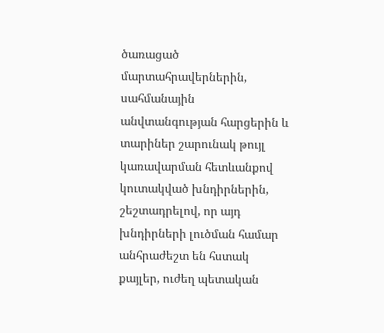ծառացած մարտահրավերներին, սահմանային անվտանգության հարցերին և տարիներ շարունակ թույլ կառավարման հետևանքով կուտակված խնդիրներին, շեշտադրելով, որ այդ խնդիրների լուծման համար անհրաժեշտ են հստակ քայլեր, ուժեղ պետական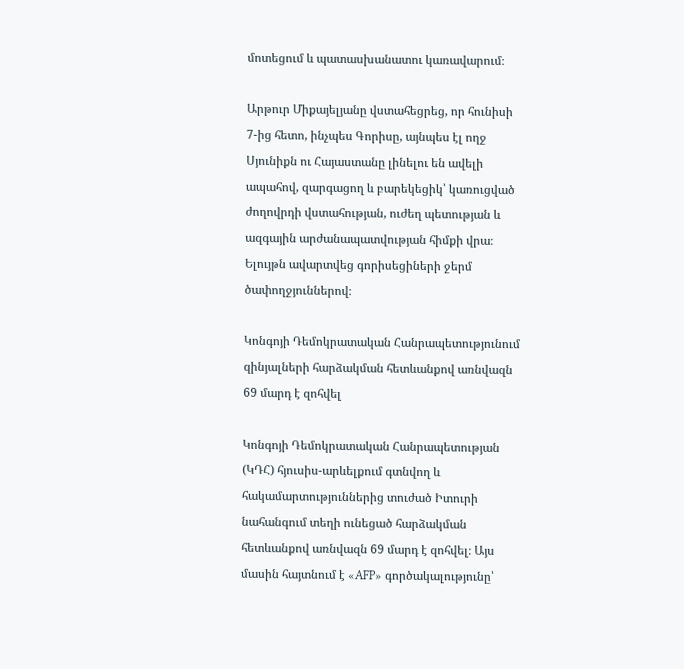մոտեցում և պատասխանատու կառավարում։

Արթուր Միքայելյանը վստահեցրեց, որ հունիսի 7-ից հետո, ինչպես Գորիսը, այնպես էլ ողջ Սյունիքն ու Հայաստանը լինելու են ավելի ապահով, զարգացող և բարեկեցիկ՝ կառուցված ժողովրդի վստահության, ուժեղ պետության և ազգային արժանապատվության հիմքի վրա։ Ելույթն ավարտվեց գորիսեցիների ջերմ ծափողջյուններով։

Կոնգոյի Դեմոկրատական Հանրապետությունում զինյալների հարձակման հետևանքով առնվազն 69 մարդ է զոհվել

Կոնգոյի Դեմոկրատական Հանրապետության (ԿԴՀ) հյուսիս-արևելքում գտնվող և հակամարտություններից տուժած Իտուրի նահանգում տեղի ունեցած հարձակման հետևանքով առնվազն 69 մարդ է զոհվել։ Այս մասին հայտնում է «AFP» գործակալությունը՝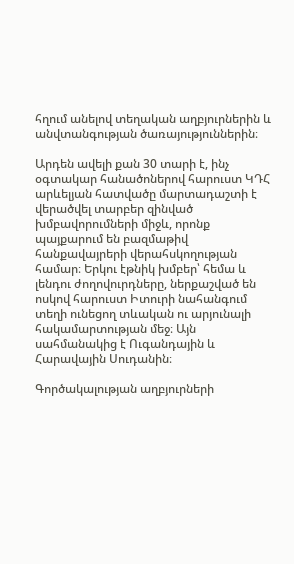հղում անելով տեղական աղբյուրներին և անվտանգության ծառայություններին։

Արդեն ավելի քան 30 տարի է, ինչ օգտակար հանածոներով հարուստ ԿԴՀ արևելյան հատվածը մարտադաշտի է վերածվել տարբեր զինված խմբավորումների միջև, որոնք պայքարում են բազմաթիվ հանքավայրերի վերահսկողության համար։ Երկու էթնիկ խմբեր՝ հեմա և լենդու ժողովուրդները, ներքաշված են ոսկով հարուստ Իտուրի նահանգում տեղի ունեցող տևական ու արյունալի հակամարտության մեջ։ Այն սահմանակից է Ուգանդային և Հարավային Սուդանին։

Գործակալության աղբյուրների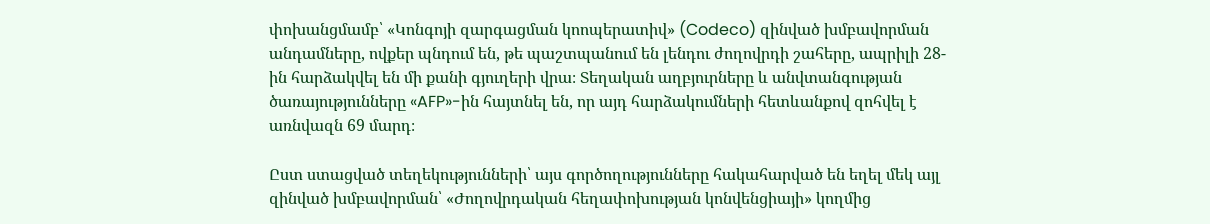փոխանցմամբ՝ «Կոնգոյի զարգացման կոոպերատիվ» (Codeco) զինված խմբավորման անդամները, ովքեր պնդում են, թե պաշտպանում են լենդու ժողովրդի շահերը, ապրիլի 28-ին հարձակվել են մի քանի գյուղերի վրա։ Տեղական աղբյուրները և անվտանգության ծառայությունները «AFP»-ին հայտնել են, որ այդ հարձակումների հետևանքով զոհվել է առնվազն 69 մարդ։

Ըստ ստացված տեղեկությունների՝ այս գործողությունները հակահարված են եղել մեկ այլ զինված խմբավորման՝ «Ժողովրդական հեղափոխության կոնվենցիայի» կողմից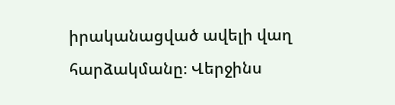իրականացված ավելի վաղ հարձակմանը։ Վերջինս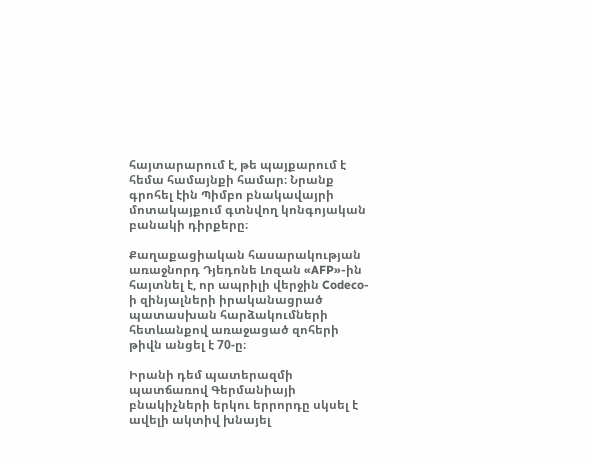հայտարարում է, թե պայքարում է հեմա համայնքի համար։ Նրանք գրոհել էին Պիմբո բնակավայրի մոտակայքում գտնվող կոնգոյական բանակի դիրքերը։

Քաղաքացիական հասարակության առաջնորդ Դյեդոնե Լոզան «AFP»-ին հայտնել է, որ ապրիլի վերջին Codeco-ի զինյալների իրականացրած պատասխան հարձակումների հետևանքով առաջացած զոհերի թիվն անցել է 70-ը։

Իրանի դեմ պատերազմի պատճառով Գերմանիայի բնակիչների երկու երրորդը սկսել է ավելի ակտիվ խնայել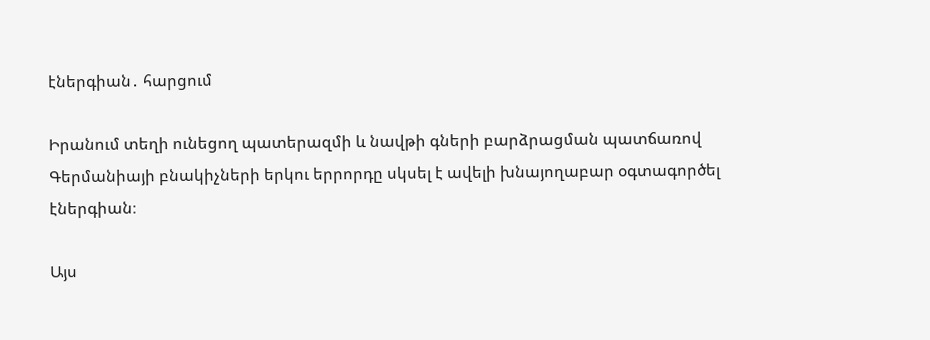էներգիան․ հարցում

Իրանում տեղի ունեցող պատերազմի և նավթի գների բարձրացման պատճառով Գերմանիայի բնակիչների երկու երրորդը սկսել է ավելի խնայողաբար օգտագործել էներգիան։

Այս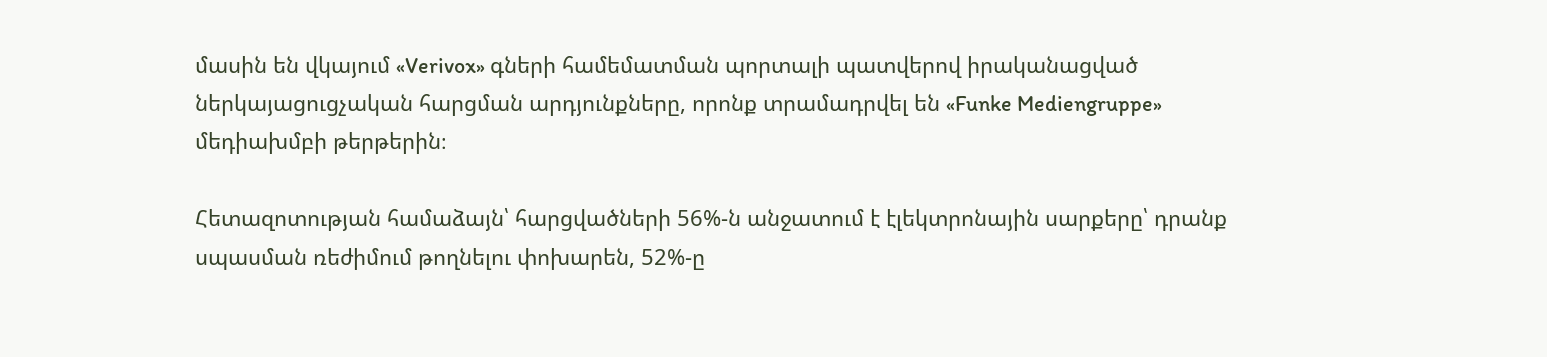մասին են վկայում «Verivox» գների համեմատման պորտալի պատվերով իրականացված ներկայացուցչական հարցման արդյունքները, որոնք տրամադրվել են «Funke Mediengruppe» մեդիախմբի թերթերին։

Հետազոտության համաձայն՝ հարցվածների 56%-ն անջատում է էլեկտրոնային սարքերը՝ դրանք սպասման ռեժիմում թողնելու փոխարեն, 52%-ը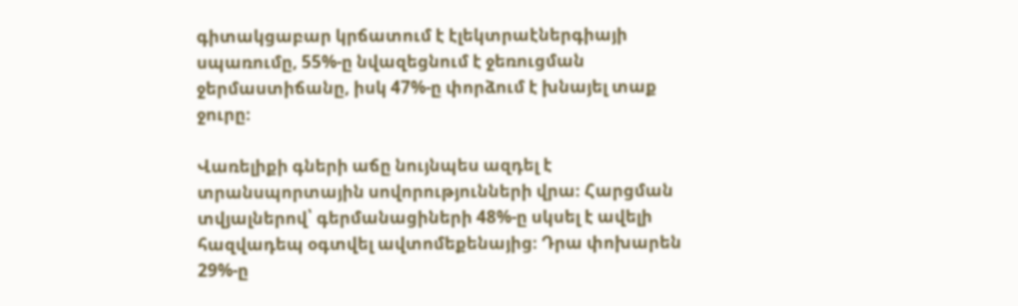գիտակցաբար կրճատում է էլեկտրաէներգիայի սպառումը, 55%-ը նվազեցնում է ջեռուցման ջերմաստիճանը, իսկ 47%-ը փորձում է խնայել տաք ջուրը։

Վառելիքի գների աճը նույնպես ազդել է տրանսպորտային սովորությունների վրա։ Հարցման տվյալներով՝ գերմանացիների 48%-ը սկսել է ավելի հազվադեպ օգտվել ավտոմեքենայից։ Դրա փոխարեն 29%-ը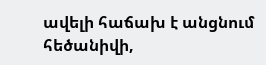ավելի հաճախ է անցնում հեծանիվի,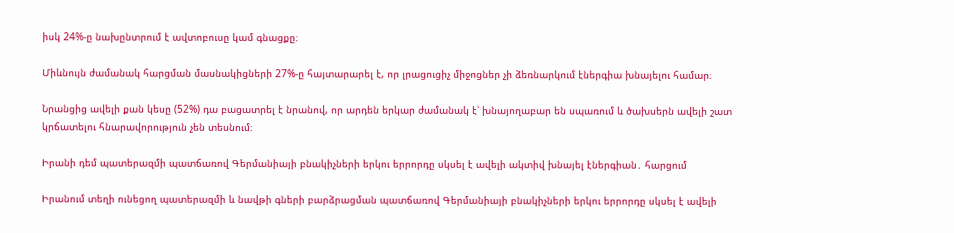իսկ 24%-ը նախընտրում է ավտոբուսը կամ գնացքը։

Միևնույն ժամանակ հարցման մասնակիցների 27%-ը հայտարարել է, որ լրացուցիչ միջոցներ չի ձեռնարկում էներգիա խնայելու համար։

Նրանցից ավելի քան կեսը (52%) դա բացատրել է նրանով, որ արդեն երկար ժամանակ է՝ խնայողաբար են սպառում և ծախսերն ավելի շատ կրճատելու հնարավորություն չեն տեսնում։

Իրանի դեմ պատերազմի պատճառով Գերմանիայի բնակիչների երկու երրորդը սկսել է ավելի ակտիվ խնայել էներգիան․ հարցում

Իրանում տեղի ունեցող պատերազմի և նավթի գների բարձրացման պատճառով Գերմանիայի բնակիչների երկու երրորդը սկսել է ավելի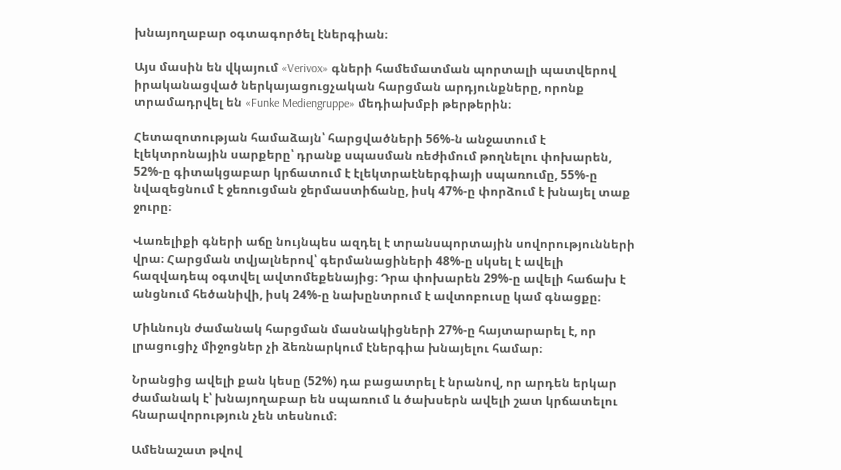խնայողաբար օգտագործել էներգիան։

Այս մասին են վկայում «Verivox» գների համեմատման պորտալի պատվերով իրականացված ներկայացուցչական հարցման արդյունքները, որոնք տրամադրվել են «Funke Mediengruppe» մեդիախմբի թերթերին։

Հետազոտության համաձայն՝ հարցվածների 56%-ն անջատում է էլեկտրոնային սարքերը՝ դրանք սպասման ռեժիմում թողնելու փոխարեն, 52%-ը գիտակցաբար կրճատում է էլեկտրաէներգիայի սպառումը, 55%-ը նվազեցնում է ջեռուցման ջերմաստիճանը, իսկ 47%-ը փորձում է խնայել տաք ջուրը։

Վառելիքի գների աճը նույնպես ազդել է տրանսպորտային սովորությունների վրա։ Հարցման տվյալներով՝ գերմանացիների 48%-ը սկսել է ավելի հազվադեպ օգտվել ավտոմեքենայից։ Դրա փոխարեն 29%-ը ավելի հաճախ է անցնում հեծանիվի, իսկ 24%-ը նախընտրում է ավտոբուսը կամ գնացքը։

Միևնույն ժամանակ հարցման մասնակիցների 27%-ը հայտարարել է, որ լրացուցիչ միջոցներ չի ձեռնարկում էներգիա խնայելու համար։

Նրանցից ավելի քան կեսը (52%) դա բացատրել է նրանով, որ արդեն երկար ժամանակ է՝ խնայողաբար են սպառում և ծախսերն ավելի շատ կրճատելու հնարավորություն չեն տեսնում։

Ամենաշատ թվով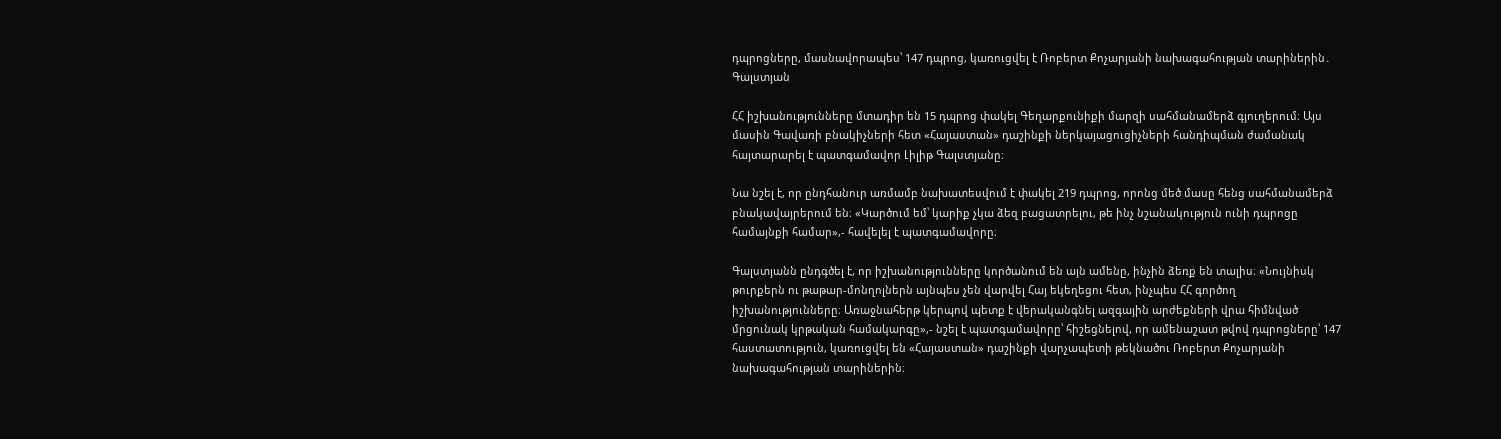դպրոցները, մասնավորապես՝ 147 դպրոց, կառուցվել է Ռոբերտ Քոչարյանի նախագահության տարիներին․ Գալստյան

ՀՀ իշխանությունները մտադիր են 15 դպրոց փակել Գեղարքունիքի մարզի սահմանամերձ գյուղերում։ Այս մասին Գավառի բնակիչների հետ «Հայաստան» դաշինքի ներկայացուցիչների հանդիպման ժամանակ հայտարարել է պատգամավոր Լիլիթ Գալստյանը։

Նա նշել է, որ ընդհանուր առմամբ նախատեսվում է փակել 219 դպրոց, որոնց մեծ մասը հենց սահմանամերձ բնակավայրերում են։ «Կարծում եմ՝ կարիք չկա ձեզ բացատրելու, թե ինչ նշանակություն ունի դպրոցը համայնքի համար»,- հավելել է պատգամավորը։

Գալստյանն ընդգծել է, որ իշխանությունները կործանում են այն ամենը, ինչին ձեռք են տալիս։ «Նույնիսկ թուրքերն ու թաթար-մոնղոլներն այնպես չեն վարվել Հայ եկեղեցու հետ, ինչպես ՀՀ գործող իշխանությունները։ Առաջնահերթ կերպով պետք է վերականգնել ազգային արժեքների վրա հիմնված մրցունակ կրթական համակարգը»,- նշել է պատգամավորը՝ հիշեցնելով, որ ամենաշատ թվով դպրոցները՝ 147 հաստատություն, կառուցվել են «Հայաստան» դաշինքի վարչապետի թեկնածու Ռոբերտ Քոչարյանի նախագահության տարիներին։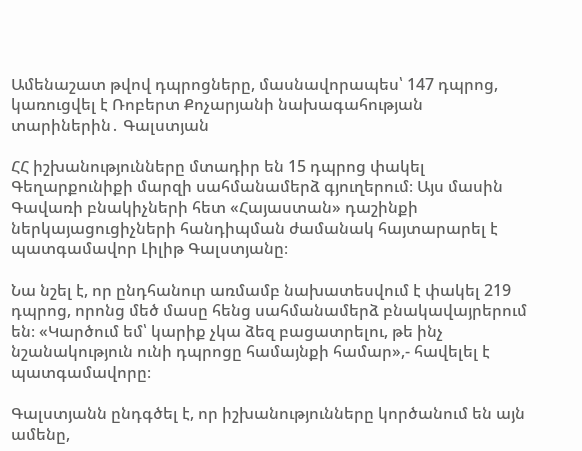Ամենաշատ թվով դպրոցները, մասնավորապես՝ 147 դպրոց, կառուցվել է Ռոբերտ Քոչարյանի նախագահության տարիներին․ Գալստյան

ՀՀ իշխանությունները մտադիր են 15 դպրոց փակել Գեղարքունիքի մարզի սահմանամերձ գյուղերում։ Այս մասին Գավառի բնակիչների հետ «Հայաստան» դաշինքի ներկայացուցիչների հանդիպման ժամանակ հայտարարել է պատգամավոր Լիլիթ Գալստյանը։

Նա նշել է, որ ընդհանուր առմամբ նախատեսվում է փակել 219 դպրոց, որոնց մեծ մասը հենց սահմանամերձ բնակավայրերում են։ «Կարծում եմ՝ կարիք չկա ձեզ բացատրելու, թե ինչ նշանակություն ունի դպրոցը համայնքի համար»,- հավելել է պատգամավորը։

Գալստյանն ընդգծել է, որ իշխանությունները կործանում են այն ամենը,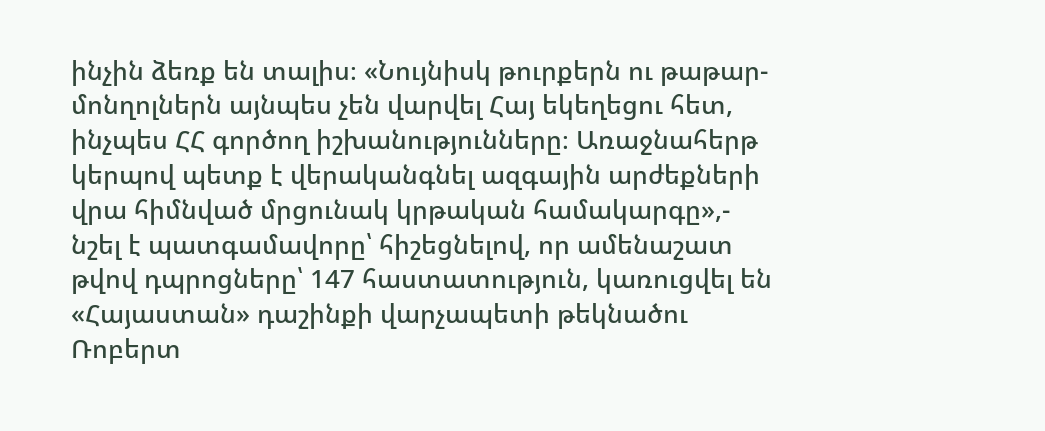ինչին ձեռք են տալիս։ «Նույնիսկ թուրքերն ու թաթար-մոնղոլներն այնպես չեն վարվել Հայ եկեղեցու հետ, ինչպես ՀՀ գործող իշխանությունները։ Առաջնահերթ կերպով պետք է վերականգնել ազգային արժեքների վրա հիմնված մրցունակ կրթական համակարգը»,- նշել է պատգամավորը՝ հիշեցնելով, որ ամենաշատ թվով դպրոցները՝ 147 հաստատություն, կառուցվել են «Հայաստան» դաշինքի վարչապետի թեկնածու Ռոբերտ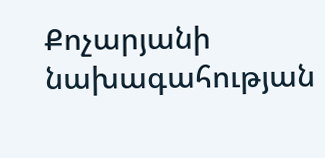Քոչարյանի նախագահության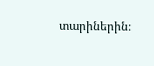տարիներին։